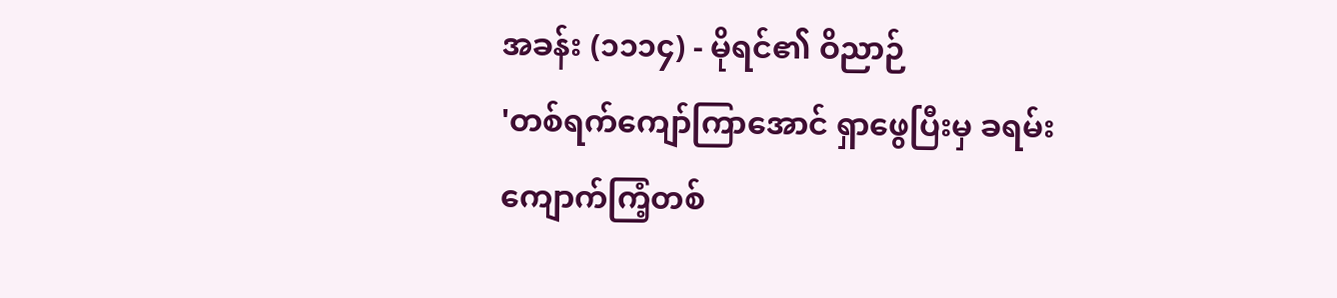အခန်း (၁၁၁၄) - မိုရင်၏ ဝိညာဉ်
'တစ်ရက်ကျော်ကြာအောင် ရှာဖွေပြီးမှ ခရမ်းကျောက်ကြံ့တစ်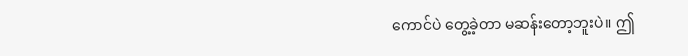ကောင်ပဲ တွေ့ခဲ့တာ မဆန်းတော့ဘူးပဲ။ ဤ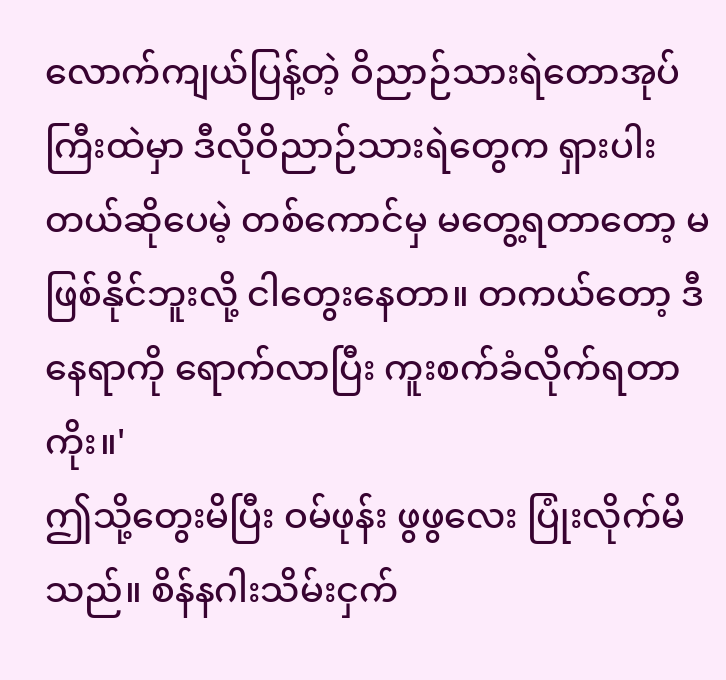လောက်ကျယ်ပြန့်တဲ့ ဝိညာဉ်သားရဲတောအုပ်ကြီးထဲမှာ ဒီလိုဝိညာဉ်သားရဲတွေက ရှားပါးတယ်ဆိုပေမဲ့ တစ်ကောင်မှ မတွေ့ရတာတော့ မဖြစ်နိုင်ဘူးလို့ ငါတွေးနေတာ။ တကယ်တော့ ဒီနေရာကို ရောက်လာပြီး ကူးစက်ခံလိုက်ရတာကိုး။'
ဤသို့တွေးမိပြီး ဝမ်ဖုန်း ဖွဖွလေး ပြုံးလိုက်မိသည်။ စိန်နဂါးသိမ်းငှက်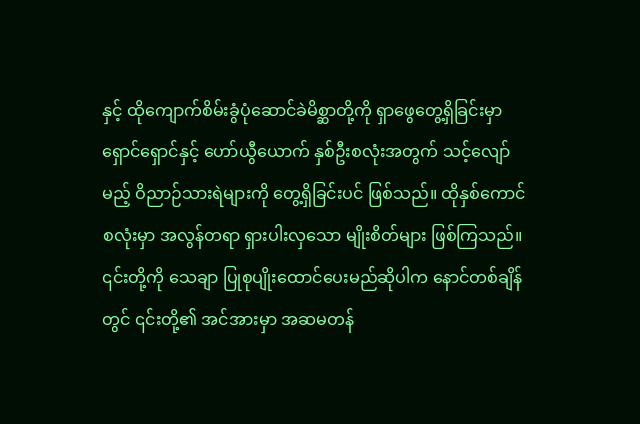နှင့် ထိုကျောက်စိမ်းခွံပုံဆောင်ခဲမိစ္ဆာတို့ကို ရှာဖွေတွေ့ရှိခြင်းမှာ ရှောင်ရှောင်နှင့် ဟော်ယွီယောက် နှစ်ဦးစလုံးအတွက် သင့်လျော်မည့် ဝိညာဉ်သားရဲများကို တွေ့ရှိခြင်းပင် ဖြစ်သည်။ ထိုနှစ်ကောင်စလုံးမှာ အလွန်တရာ ရှားပါးလှသော မျိုးစိတ်များ ဖြစ်ကြသည်။ ၎င်းတို့ကို သေချာ ပြုစုပျိုးထောင်ပေးမည်ဆိုပါက နောင်တစ်ချိန်တွင် ၎င်းတို့၏ အင်အားမှာ အဆမတန်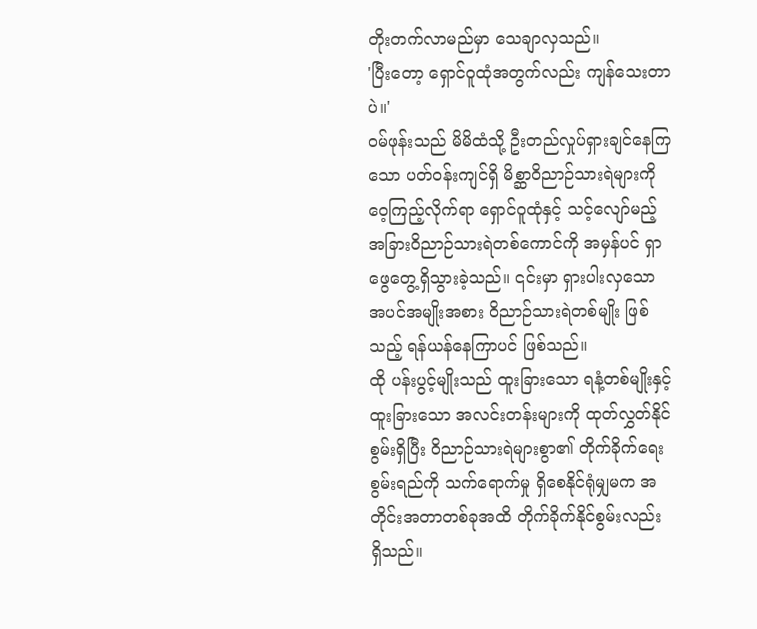တိုးတက်လာမည်မှာ သေချာလှသည်။
'ပြီးတော့ ရှောင်ဝူထုံအတွက်လည်း ကျန်သေးတာပဲ။'
ဝမ်ဖုန်းသည် မိမိထံသို့ ဦးတည်လှုပ်ရှားချင်နေကြသော ပတ်ဝန်းကျင်ရှိ မိစ္ဆာဝိညာဉ်သားရဲများကို ဝေ့ကြည့်လိုက်ရာ ရှောင်ဝူထုံနှင့် သင့်လျော်မည့် အခြားဝိညာဉ်သားရဲတစ်ကောင်ကို အမှန်ပင် ရှာဖွေတွေ့ရှိသွားခဲ့သည်။ ၎င်းမှာ ရှားပါးလှသော အပင်အမျိုးအစား ဝိညာဉ်သားရဲတစ်မျိုး ဖြစ်သည့် ရန်ယန်နေကြာပင် ဖြစ်သည်။
ထို ပန်းပွင့်မျိုးသည် ထူးခြားသော ရနံ့တစ်မျိုးနှင့် ထူးခြားသော အလင်းတန်းများကို ထုတ်လွှတ်နိုင်စွမ်းရှိပြီး ဝိညာဉ်သားရဲများစွာ၏ တိုက်ခိုက်ရေးစွမ်းရည်ကို သက်ရောက်မှု ရှိစေနိုင်ရုံမျှမက အတိုင်းအတာတစ်ခုအထိ တိုက်ခိုက်နိုင်စွမ်းလည်း ရှိသည်။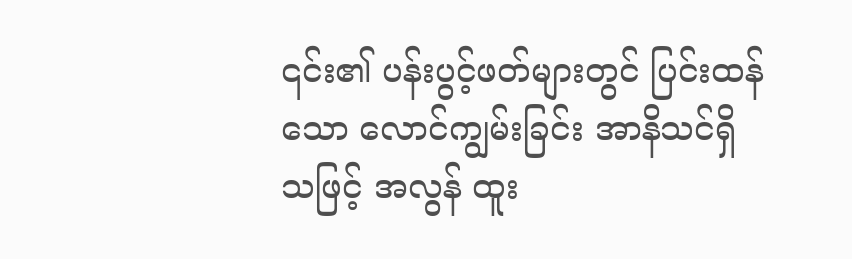၎င်း၏ ပန်းပွင့်ဖတ်များတွင် ပြင်းထန်သော လောင်ကျွမ်းခြင်း အာနိသင်ရှိသဖြင့် အလွန် ထူး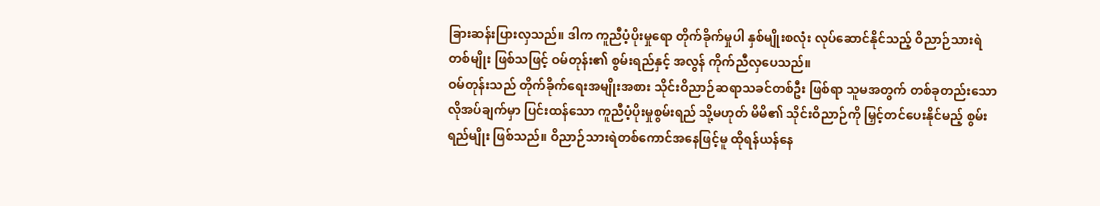ခြားဆန်းပြားလှသည်။ ဒါက ကူညီပံ့ပိုးမှုရော တိုက်ခိုက်မှုပါ နှစ်မျိုးစလုံး လုပ်ဆောင်နိုင်သည့် ဝိညာဉ်သားရဲတစ်မျိုး ဖြစ်သဖြင့် ဝမ်တုန်း၏ စွမ်းရည်နှင့် အလွန် ကိုက်ညီလှပေသည်။
ဝမ်တုန်းသည် တိုက်ခိုက်ရေးအမျိုးအစား သိုင်းဝိညာဉ်ဆရာသခင်တစ်ဦး ဖြစ်ရာ သူမအတွက် တစ်ခုတည်းသော လိုအပ်ချက်မှာ ပြင်းထန်သော ကူညီပံ့ပိုးမှုစွမ်းရည် သို့မဟုတ် မိမိ၏ သိုင်းဝိညာဉ်ကို မြှင့်တင်ပေးနိုင်မည့် စွမ်းရည်မျိုး ဖြစ်သည်။ ဝိညာဉ်သားရဲတစ်ကောင်အနေဖြင့်မူ ထိုရန်ယန်နေ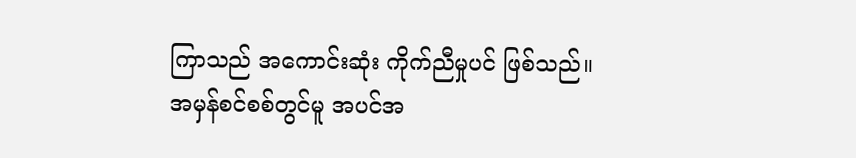ကြာသည် အကောင်းဆုံး ကိုက်ညီမှုပင် ဖြစ်သည်။
အမှန်စင်စစ်တွင်မူ အပင်အ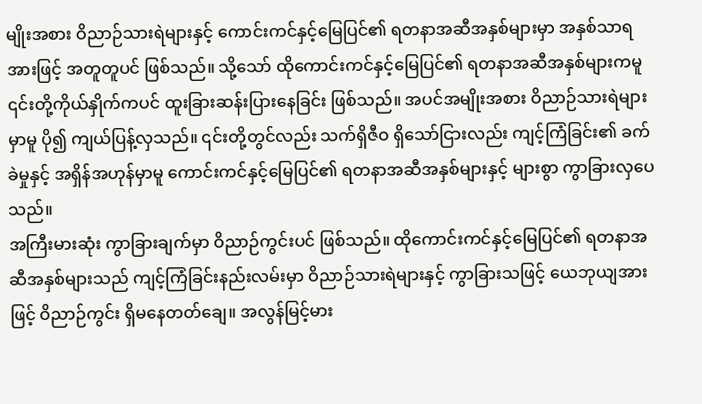မျိုးအစား ဝိညာဉ်သားရဲများနှင့် ကောင်းကင်နှင့်မြေပြင်၏ ရတနာအဆီအနှစ်များမှာ အနှစ်သာရအားဖြင့် အတူတူပင် ဖြစ်သည်။ သို့သော် ထိုကောင်းကင်နှင့်မြေပြင်၏ ရတနာအဆီအနှစ်များကမူ ၎င်းတို့ကိုယ်နှိုက်ကပင် ထူးခြားဆန်းပြားနေခြင်း ဖြစ်သည်။ အပင်အမျိုးအစား ဝိညာဉ်သားရဲများမှာမူ ပို၍ ကျယ်ပြန့်လှသည်။ ၎င်းတို့တွင်လည်း သက်ရှိဇီဝ ရှိသော်ငြားလည်း ကျင့်ကြံခြင်း၏ ခက်ခဲမှုနှင့် အရှိန်အဟုန်မှာမူ ကောင်းကင်နှင့်မြေပြင်၏ ရတနာအဆီအနှစ်များနှင့် များစွာ ကွာခြားလှပေသည်။
အကြီးမားဆုံး ကွာခြားချက်မှာ ဝိညာဉ်ကွင်းပင် ဖြစ်သည်။ ထိုကောင်းကင်နှင့်မြေပြင်၏ ရတနာအဆီအနှစ်များသည် ကျင့်ကြံခြင်းနည်းလမ်းမှာ ဝိညာဉ်သားရဲများနှင့် ကွာခြားသဖြင့် ယေဘုယျအားဖြင့် ဝိညာဉ်ကွင်း ရှိမနေတတ်ချေ။ အလွန်မြင့်မား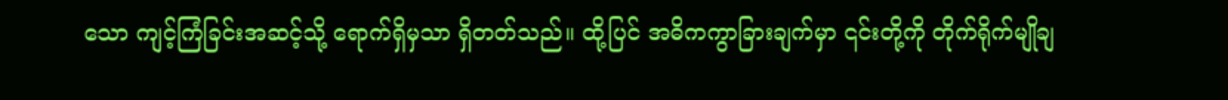သော ကျင့်ကြံခြင်းအဆင့်သို့ ရောက်ရှိမှသာ ရှိတတ်သည်။ ထို့ပြင် အဓိကကွာခြားချက်မှာ ၎င်းတို့ကို တိုက်ရိုက်မျိုချ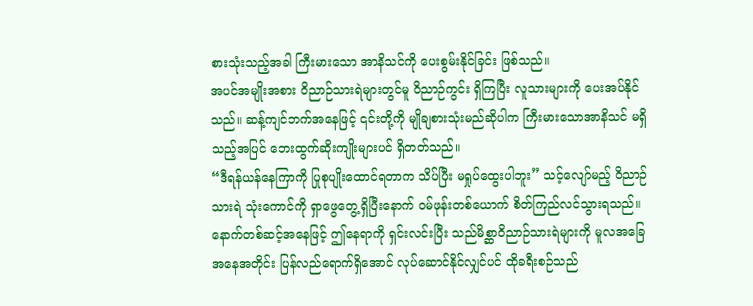စားသုံးသည့်အခါ ကြီးမားသော အာနိသင်ကို ပေးစွမ်းနိုင်ခြင်း ဖြစ်သည်။
အပင်အမျိုးအစား ဝိညာဉ်သားရဲများတွင်မူ ဝိညာဉ်ကွင်း ရှိကြပြီး လူသားများကို ပေးအပ်နိုင်သည်။ ဆန့်ကျင်ဘက်အနေဖြင့် ၎င်းတို့ကို မျိုချစားသုံးမည်ဆိုပါက ကြီးမားသောအာနိသင် မရှိသည့်အပြင် ဘေးထွက်ဆိုးကျိုးများပင် ရှိတတ်သည်။
“ဒီရန်ယန်နေကြာကို ပြုစုပျိုးထောင်ရတာက သိပ်ပြီး မရှုပ်ထွေးပါဘူး” သင့်လျော်မည့် ဝိညာဉ်သားရဲ သုံးကောင်ကို ရှာဖွေတွေ့ရှိပြီးနောက် ဝမ်ဖုန်းတစ်ယောက် စိတ်ကြည်လင်သွားရသည်။
နောက်တစ်ဆင့်အနေဖြင့် ဤနေရာကို ရှင်းလင်းပြီး သည်မိစ္ဆာဝိညာဉ်သားရဲများကို မူလအခြေအနေအတိုင်း ပြန်လည်ရောက်ရှိအောင် လုပ်ဆောင်နိုင်လျှင်ပင် ထိုခရီးစဉ်သည်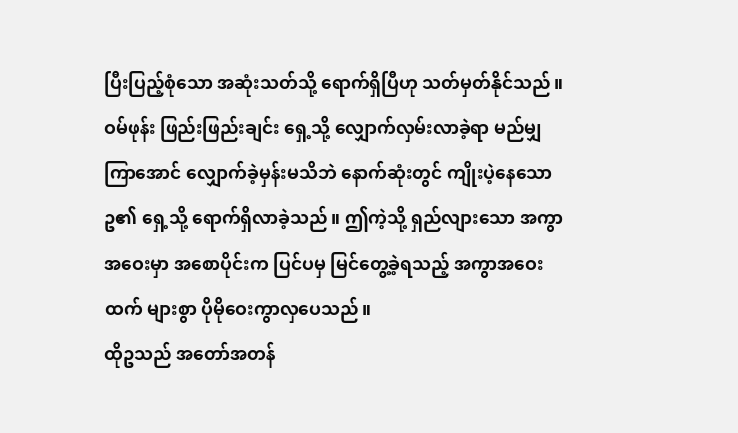ပြီးပြည့်စုံသော အဆုံးသတ်သို့ ရောက်ရှိပြီဟု သတ်မှတ်နိုင်သည်။
ဝမ်ဖုန်း ဖြည်းဖြည်းချင်း ရှေ့သို့ လျှောက်လှမ်းလာခဲ့ရာ မည်မျှကြာအောင် လျှောက်ခဲ့မှန်းမသိဘဲ နောက်ဆုံးတွင် ကျိုးပဲ့နေသော ဥ၏ ရှေ့သို့ ရောက်ရှိလာခဲ့သည်။ ဤကဲ့သို့ ရှည်လျားသော အကွာအဝေးမှာ အစောပိုင်းက ပြင်ပမှ မြင်တွေ့ခဲ့ရသည့် အကွာအဝေးထက် များစွာ ပိုမိုဝေးကွာလှပေသည်။
ထိုဥသည် အတော်အတန်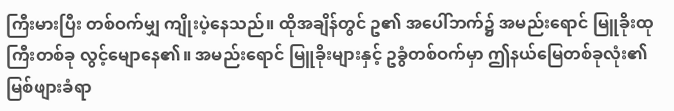ကြီးမားပြီး တစ်ဝက်မျှ ကျိုးပဲ့နေသည်။ ထိုအချိန်တွင် ဥ၏ အပေါ်ဘက်၌ အမည်းရောင် မြူခိုးထုကြီးတစ်ခု လွင့်မျောနေ၏။ အမည်းရောင် မြူခိုးများနှင့် ဥခွံတစ်ဝက်မှာ ဤနယ်မြေတစ်ခုလုံး၏ မြစ်ဖျားခံရာ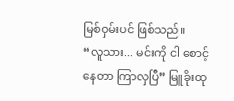မြစ်ဝှမ်းပင် ဖြစ်သည်။
“လူသား... မင်းကို ငါ စောင့်နေတာ ကြာလှပြီ” မြူခိုးထု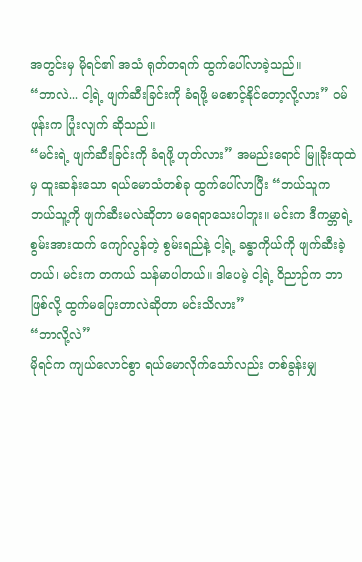အတွင်းမှ မိုရင်၏ အသံ ရုတ်တရက် ထွက်ပေါ်လာခဲ့သည်။
“ဘာလဲ... ငါ့ရဲ့ ဖျက်ဆီးခြင်းကို ခံရဖို့ မစောင့်နိုင်တော့လို့လား” ဝမ်ဖုန်းက ပြုံးလျက် ဆိုသည်။
“မင်းရဲ့ ဖျက်ဆီးခြင်းကို ခံရဖို့ ဟုတ်လား” အမည်းရောင် မြူခိုးထုထဲမှ ထူးဆန်းသော ရယ်မောသံတစ်ခု ထွက်ပေါ်လာပြီး “ဘယ်သူက ဘယ်သူ့ကို ဖျက်ဆီးမလဲဆိုတာ မရေရာသေးပါဘူး။ မင်းက ဒီကမ္ဘာရဲ့ စွမ်းအားထက် ကျော်လွန်တဲ့ စွမ်းရည်နဲ့ ငါ့ရဲ့ ခန္ဓာကိုယ်ကို ဖျက်ဆီးခဲ့တယ်၊ မင်းက တကယ် သန်မာပါတယ်။ ဒါပေမဲ့ ငါ့ရဲ့ ဝိညာဉ်က ဘာဖြစ်လို့ ထွက်မပြေးတာလဲဆိုတာ မင်းသိလား”
“ဘာလို့လဲ”
မိုရင်က ကျယ်လောင်စွာ ရယ်မောလိုက်သော်လည်း တစ်ခွန်းမျှ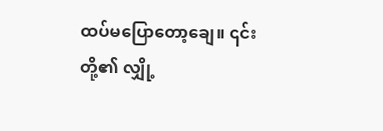ထပ်မပြောတော့ချေ။ ၎င်းတို့၏ လျှို့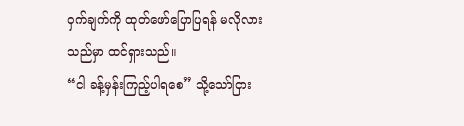ဝှက်ချက်ကို ထုတ်ဖော်ပြောပြရန် မလိုလားသည်မှာ ထင်ရှားသည်။
“ငါ ခန့်မှန်းကြည့်ပါရစေ” သို့သော်ငြား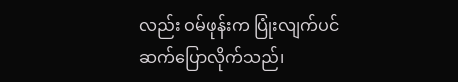လည်း ဝမ်ဖုန်းက ပြုံးလျက်ပင် ဆက်ပြောလိုက်သည်၊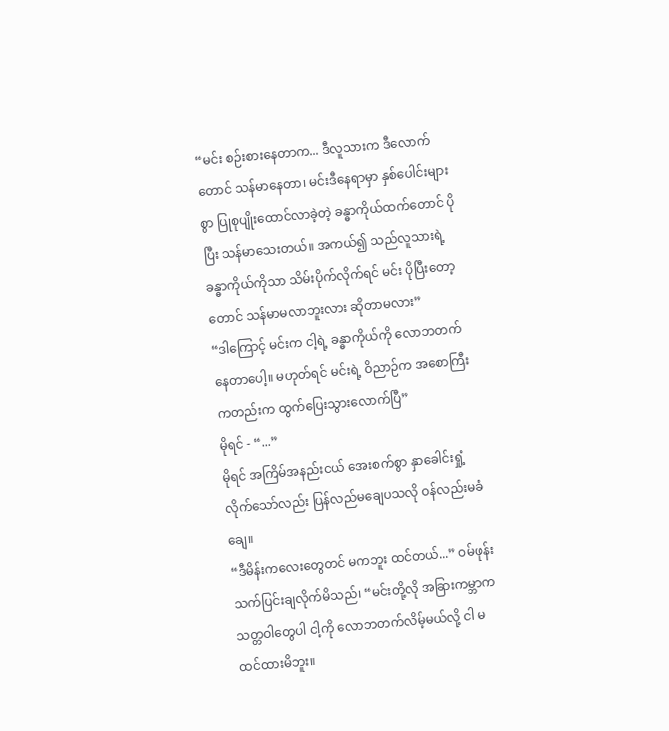“မင်း စဉ်းစားနေတာက... ဒီလူသားက ဒီလောက်တောင် သန်မာနေတာ၊ မင်းဒီနေရာမှာ နှစ်ပေါင်းများစွာ ပြုစုပျိုးထောင်လာခဲ့တဲ့ ခန္ဓာကိုယ်ထက်တောင် ပိုပြီး သန်မာသေးတယ်။ အကယ်၍ သည်လူသားရဲ့ ခန္ဓာကိုယ်ကိုသာ သိမ်းပိုက်လိုက်ရင် မင်း ပိုပြီးတော့တောင် သန်မာမလာဘူးလား ဆိုတာမလား”
“ဒါကြောင့် မင်းက ငါ့ရဲ့ ခန္ဓာကိုယ်ကို လောဘတက်နေတာပေါ့။ မဟုတ်ရင် မင်းရဲ့ ဝိညာဉ်က အစောကြီးကတည်းက ထွက်ပြေးသွားလောက်ပြီ”
မိုရင် - “...”
မိုရင် အကြိမ်အနည်းငယ် အေးစက်စွာ နှာခေါင်းရှုံ့လိုက်သော်လည်း ပြန်လည်မချေပသလို ဝန်လည်းမခံချေ။
“ဒီမိန်းကလေးတွေတင် မကဘူး ထင်တယ်...” ဝမ်ဖုန်း သက်ပြင်းချလိုက်မိသည်၊ “မင်းတို့လို အခြားကမ္ဘာက သတ္တဝါတွေပါ ငါ့ကို လောဘတက်လိမ့်မယ်လို့ ငါ မထင်ထားမိဘူး။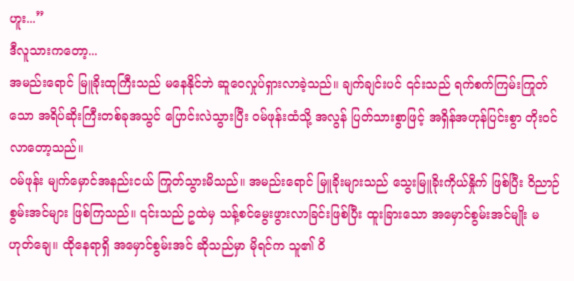ဟူး...”
ဒီလူသားကတော့...
အမည်းရောင် မြူခိုးထုကြီးသည် မနေနိုင်ဘဲ ဆူဝေလှုပ်ရှားလာခဲ့သည်။ ချက်ချင်းပင် ၎င်းသည် ရက်စက်ကြမ်းကြုတ်သော အရိပ်ဆိုးကြီးတစ်ခုအသွင် ပြောင်းလဲသွားပြီး ဝမ်ဖုန်းထံသို့ အလွန် ပြတ်သားစွာဖြင့် အရှိန်အဟုန်ပြင်းစွာ တိုးဝင်လာတော့သည်။
ဝမ်ဖုန်း မျက်မှောင်အနည်းငယ် ကြုတ်သွားမိသည်။ အမည်းရောင် မြူခိုးများသည် သွေးမြူခိုးကိုယ်နှိုက် ဖြစ်ပြီး ဝိညာဉ်စွမ်းအင်များ ဖြစ်ကြသည်။ ၎င်းသည် ဥထဲမှ သန့်စင်မွေးဖွားလာခြင်းဖြစ်ပြီး ထူးခြားသော အမှောင်စွမ်းအင်မျိုး မဟုတ်ချေ။ ထိုနေရာရှိ အမှောင်စွမ်းအင် ဆိုသည်မှာ မိုရင်က သူ၏ ဝိ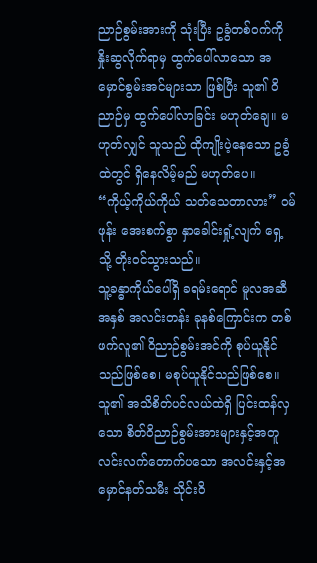ညာဉ်စွမ်းအားကို သုံးပြီး ဥခွံတစ်ဝက်ကို နှိုးဆွလိုက်ရာမှ ထွက်ပေါ်လာသော အမှောင်စွမ်းအင်များသာ ဖြစ်ပြီး သူ၏ ဝိညာဉ်မှ ထွက်ပေါ်လာခြင်း မဟုတ်ချေ။ မဟုတ်လျှင် သူသည် ထိုကျိုးပဲ့နေသော ဥခွံထဲတွင် ရှိနေလိမ့်မည် မဟုတ်ပေ။
“ကိုယ့်ကိုယ်ကိုယ် သတ်သေတာလား” ဝမ်ဖုန်း အေးစက်စွာ နှာခေါင်းရှုံ့လျက် ရှေ့သို့ တိုးဝင်သွားသည်။
သူ့ခန္ဓာကိုယ်ပေါ်ရှိ ခရမ်းရောင် မူလအဆီအနှစ် အလင်းတန်း ခုနစ်ကြောင်းက တစ်ဖက်လူ၏ ဝိညာဉ်စွမ်းအင်ကို စုပ်ယူနိုင်သည်ဖြစ်စေ၊ မစုပ်ယူနိုင်သည်ဖြစ်စေ။ သူ၏ အသိစိတ်ပင်လယ်ထဲရှိ ပြင်းထန်လှသော စိတ်ဝိညာဉ်စွမ်းအားများနှင့်အတူ လင်းလက်တောက်ပသော အလင်းနှင့်အမှောင်နတ်သမီး သိုင်းဝိ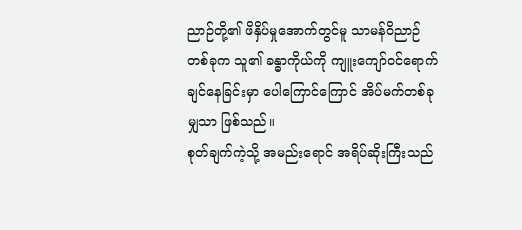ညာဉ်တို့၏ ဖိနှိပ်မှုအောက်တွင်မူ သာမန်ဝိညာဉ်တစ်ခုက သူ၏ ခန္ဓာကိုယ်ကို ကျူးကျော်ဝင်ရောက်ချင်နေခြင်းမှာ ပေါကြောင်ကြောင် အိပ်မက်တစ်ခုမျှသာ ဖြစ်သည်။
စုတ်ချက်ကဲ့သို့ အမည်းရောင် အရိပ်ဆိုးကြီးသည်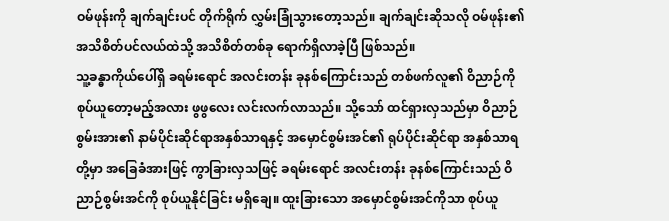ဝမ်ဖုန်းကို ချက်ချင်းပင် တိုက်ရိုက် လွှမ်းခြုံသွားတော့သည်။ ချက်ချင်းဆိုသလို ဝမ်ဖုန်း၏ အသိစိတ်ပင်လယ်ထဲသို့ အသိစိတ်တစ်ခု ရောက်ရှိလာခဲ့ပြီ ဖြစ်သည်။
သူ့ခန္ဓာကိုယ်ပေါ်ရှိ ခရမ်းရောင် အလင်းတန်း ခုနစ်ကြောင်းသည် တစ်ဖက်လူ၏ ဝိညာဉ်ကို စုပ်ယူတော့မည့်အလား ဖွဖွလေး လင်းလက်လာသည်။ သို့သော် ထင်ရှားလှသည်မှာ ဝိညာဉ်စွမ်းအား၏ နာမ်ပိုင်းဆိုင်ရာအနှစ်သာရနှင့် အမှောင်စွမ်းအင်၏ ရုပ်ပိုင်းဆိုင်ရာ အနှစ်သာရတို့မှာ အခြေခံအားဖြင့် ကွာခြားလှသဖြင့် ခရမ်းရောင် အလင်းတန်း ခုနစ်ကြောင်းသည် ဝိညာဉ်စွမ်းအင်ကို စုပ်ယူနိုင်ခြင်း မရှိချေ။ ထူးခြားသော အမှောင်စွမ်းအင်ကိုသာ စုပ်ယူ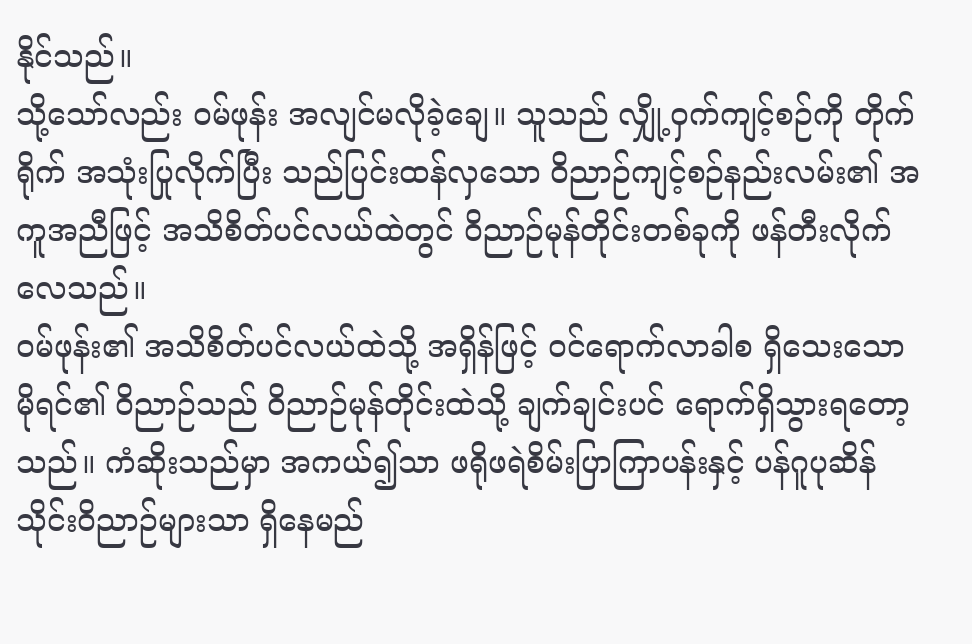နိုင်သည်။
သို့သော်လည်း ဝမ်ဖုန်း အလျင်မလိုခဲ့ချေ။ သူသည် လျှို့ဝှက်ကျင့်စဉ်ကို တိုက်ရိုက် အသုံးပြုလိုက်ပြီး သည်ပြင်းထန်လှသော ဝိညာဉ်ကျင့်စဉ်နည်းလမ်း၏ အကူအညီဖြင့် အသိစိတ်ပင်လယ်ထဲတွင် ဝိညာဉ်မုန်တိုင်းတစ်ခုကို ဖန်တီးလိုက်လေသည်။
ဝမ်ဖုန်း၏ အသိစိတ်ပင်လယ်ထဲသို့ အရှိန်ဖြင့် ဝင်ရောက်လာခါစ ရှိသေးသော မိုရင်၏ ဝိညာဉ်သည် ဝိညာဉ်မုန်တိုင်းထဲသို့ ချက်ချင်းပင် ရောက်ရှိသွားရတော့သည်။ ကံဆိုးသည်မှာ အကယ်၍သာ ဖရိုဖရဲစိမ်းပြာကြာပန်းနှင့် ပန်ဂူပုဆိန် သိုင်းဝိညာဉ်များသာ ရှိနေမည်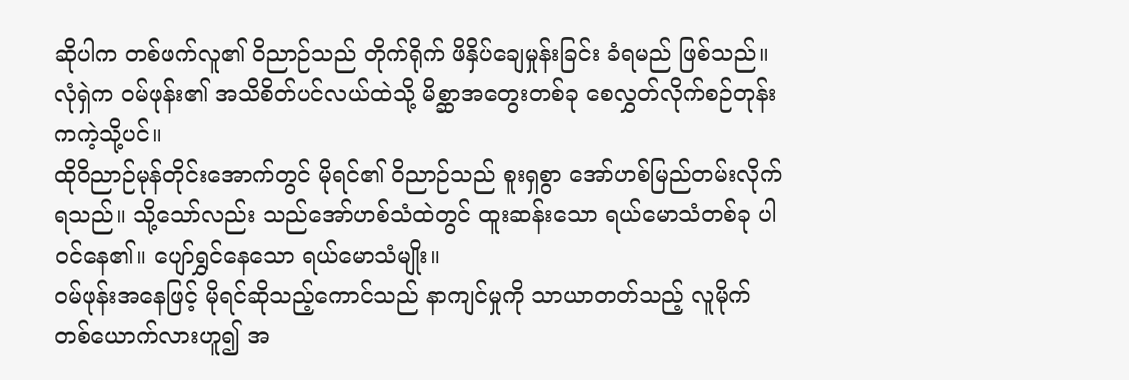ဆိုပါက တစ်ဖက်လူ၏ ဝိညာဉ်သည် တိုက်ရိုက် ဖိနှိပ်ချေမှုန်းခြင်း ခံရမည် ဖြစ်သည်။ လုံရှဲက ဝမ်ဖုန်း၏ အသိစိတ်ပင်လယ်ထဲသို့ မိစ္ဆာအတွေးတစ်ခု စေလွှတ်လိုက်စဉ်တုန်းကကဲ့သို့ပင်။
ထိုဝိညာဉ်မုန်တိုင်းအောက်တွင် မိုရင်၏ ဝိညာဉ်သည် စူးရှစွာ အော်ဟစ်မြည်တမ်းလိုက်ရသည်။ သို့သော်လည်း သည်အော်ဟစ်သံထဲတွင် ထူးဆန်းသော ရယ်မောသံတစ်ခု ပါဝင်နေ၏။ ပျော်ရွှင်နေသော ရယ်မောသံမျိုး။
ဝမ်ဖုန်းအနေဖြင့် မိုရင်ဆိုသည့်ကောင်သည် နာကျင်မှုကို သာယာတတ်သည့် လူမိုက်တစ်ယောက်လားဟူ၍ အ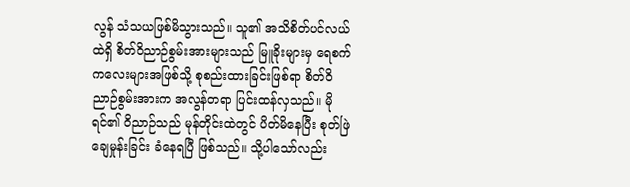လွန် သံသယဖြစ်မိသွားသည်။ သူ၏ အသိစိတ်ပင်လယ်ထဲရှိ စိတ်ဝိညာဉ်စွမ်းအားများသည် မြူခိုးများမှ ရေစက်ကလေးများအဖြစ်သို့ စုစည်းထားခြင်းဖြစ်ရာ စိတ်ဝိညာဉ်စွမ်းအားက အလွန်တရာ ပြင်းထန်လှသည်။ မိုရင်၏ ဝိညာဉ်သည် မုန်တိုင်းထဲတွင် ပိတ်မိနေပြီး စုတ်ဖြဲချေမှုန်းခြင်း ခံနေရပြီ ဖြစ်သည်။ သို့ပါသော်လည်း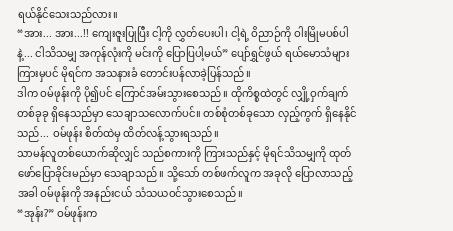ရယ်နိုင်သေးသည်လား။
“အား... အား...!! ကျေးဇူးပြုပြီး ငါ့ကို လွှတ်ပေးပါ၊ ငါ့ရဲ့ ဝိညာဉ်ကို ဝါးမြိုမပစ်ပါနဲ့... ငါသိသမျှ အကုန်လုံးကို မင်းကို ပြောပြပါ့မယ်” ပျော်ရွှင်ဖွယ် ရယ်မောသံများကြားမှပင် မိုရင်က အသနားခံ တောင်းပန်လာခဲ့ပြန်သည်။
ဒါက ဝမ်ဖုန်းကို ပို၍ပင် ကြောင်အမ်းသွားစေသည်။ ထိုကိစ္စထဲတွင် လျှို့ဝှက်ချက်တစ်ခုခု ရှိနေသည်မှာ သေချာသလောက်ပင်။ တစ်စုံတစ်ခုသော လှည့်ကွက် ရှိနေနိုင်သည်... ဝမ်ဖုန်း စိတ်ထဲမှ ထိတ်လန့်သွားရသည်။
သာမန်လူတစ်ယောက်ဆိုလျှင် သည်စကားကို ကြားသည်နှင့် မိုရင်သိသမျှကို ထုတ်ဖော်ပြောခိုင်းမည်မှာ သေချာသည်။ သို့သော် တစ်ဖက်လူက အခုလို ပြောလာသည့်အခါ ဝမ်ဖုန်းကို အနည်းငယ် သံသယဝင်သွားစေသည်။
“အုန်း?” ဝမ်ဖုန်းက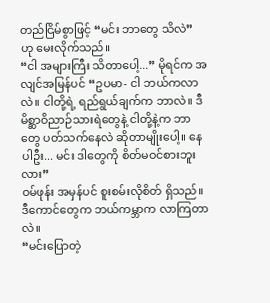တည်ငြိမ်စွာဖြင့် “မင်း ဘာတွေ သိလဲ” ဟု မေးလိုက်သည်။
“ငါ အများကြီး သိတာပေါ့...” မိုရင်က အလျင်အမြန်ပင် “ဥပမာ- ငါ ဘယ်ကလာလဲ။ ငါတို့ရဲ့ ရည်ရွယ်ချက်က ဘာလဲ။ ဒီမိစ္ဆာဝိညာဉ်သားရဲတွေနဲ့ ငါတို့နဲ့က ဘာတွေ ပတ်သက်နေလဲ ဆိုတာမျိုးပေါ့။ နေပါဦး... မင်း ဒါတွေကို စိတ်မဝင်စားဘူးလား”
ဝမ်ဖုန်း အမှန်ပင် စူးစမ်းလိုစိတ် ရှိသည်။ ဒီကောင်တွေက ဘယ်ကမ္ဘာက လာကြတာလဲ။
“မင်းပြောတဲ့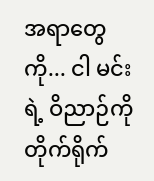အရာတွေကို... ငါ မင်းရဲ့ ဝိညာဉ်ကို တိုက်ရိုက်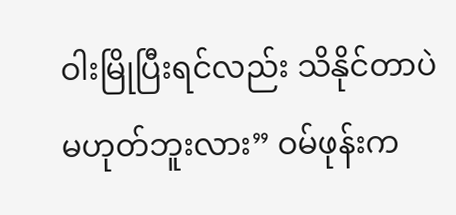ဝါးမြိုပြီးရင်လည်း သိနိုင်တာပဲ မဟုတ်ဘူးလား” ဝမ်ဖုန်းက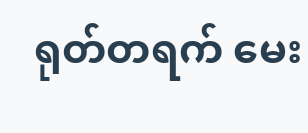ရုတ်တရက် မေး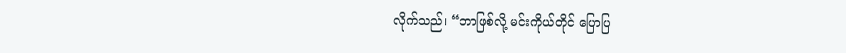လိုက်သည်၊ “ဘာဖြစ်လို့ မင်းကိုယ်တိုင် ပြောပြ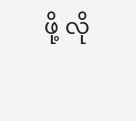ဖို့ လို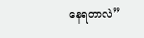နေရတာလဲ”